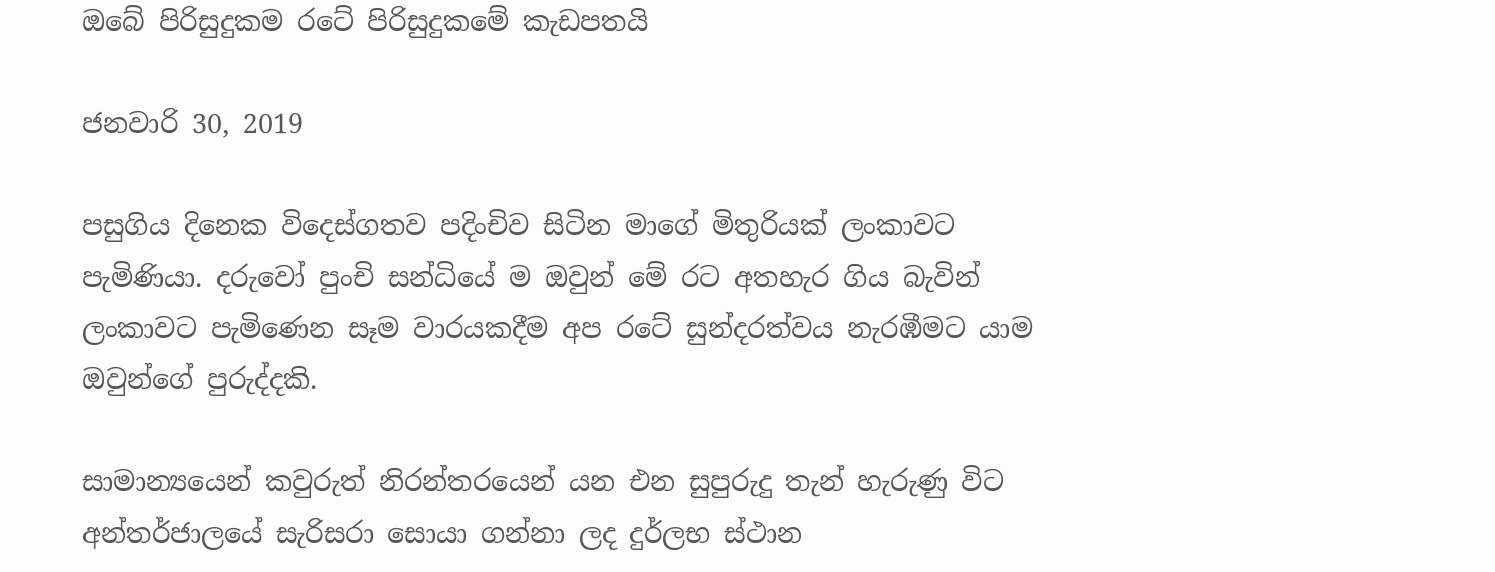ඔබේ පිරිසුදුකම රටේ පිරිසුදුකමේ කැඩපතයි

ජනවාරි 30, 2019

පසුගිය දිනෙක විදෙස්ගතව පදිංචිව සිටින මාගේ මිතුරියක් ලංකාවට පැමිණියා. දරුවෝ පුංචි සන්ධියේ ම ඔවුන් මේ රට අතහැර ගිය බැවින් ලංකාවට පැමිණෙන සෑම වාරයකදීම අප රටේ සුන්දරත්වය නැරඹීමට යාම ඔවුන්ගේ පුරුද්දකි.

සාමාන්‍යයෙන් කවුරුත් නිරන්තරයෙන් යන එන සුපුරුදු තැන් හැරුණු විට අන්තර්ජාලයේ සැරිසරා සොයා ගන්නා ලද දුර්ලභ ස්ථාන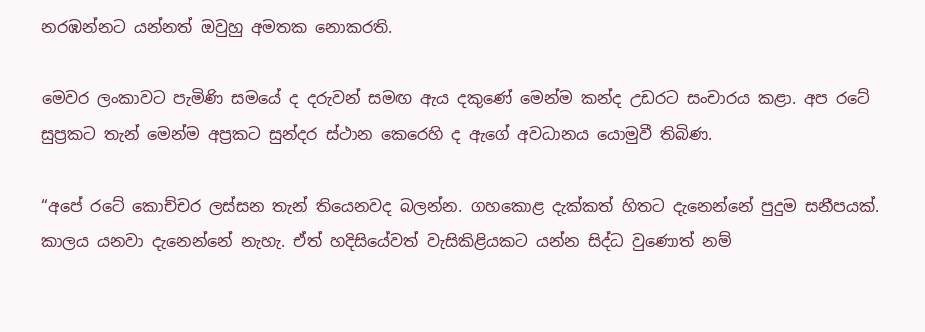නරඹන්නට යන්නත් ඔවුහු අමතක නොකරති.

මෙවර ලංකාවට පැමිණි සමයේ ද දරුවන් සමඟ ඇය දකුණේ මෙන්ම කන්ද උඩරට සංචාරය කළා. අප රටේ සුප්‍රකට තැන් මෙන්ම අප්‍රකට සුන්දර ස්ථාන කෙරෙහි ද ඇගේ අවධානය යොමුවී තිබිණ.

“අපේ රටේ කොච්චර ලස්සන තැන් තියෙනවද බලන්න. ගහකොළ දැක්කත් හිතට දැනෙන්නේ පුදුම සනීපයක්. කාලය යනවා දැනෙන්නේ නැහැ. ඒත් හදිසියේවත් වැසිකිළියකට යන්න සිද්ධ වුණොත් නම්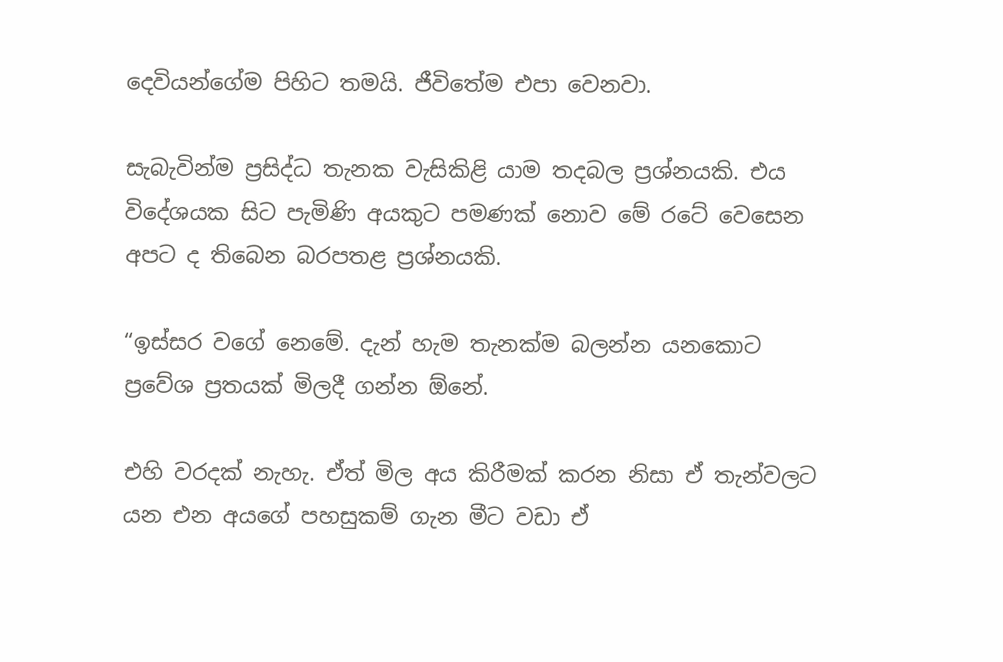දෙවියන්ගේම පිහිට තමයි. ජීවිතේම එපා වෙනවා.

සැබැවින්ම ප්‍රසිද්ධ තැනක වැසිකිළි යාම තදබල ප්‍රශ්නයකි. එය විදේශයක සිට පැමිණි අයකුට පමණක් නොව මේ රටේ වෙසෙන අපට ද තිබෙන බරපතළ ප්‍රශ්නයකි.

“ඉස්සර වගේ නෙමේ. දැන් හැම තැනක්ම බලන්න යනකොට ප්‍රවේශ ප්‍රතයක් මිලදී ගන්න ඕනේ.

එහි වරදක් නැහැ. ඒත් මිල අය කිරීමක් කරන නිසා ඒ තැන්වලට යන එන අයගේ පහසුකම් ගැන මීට වඩා ඒ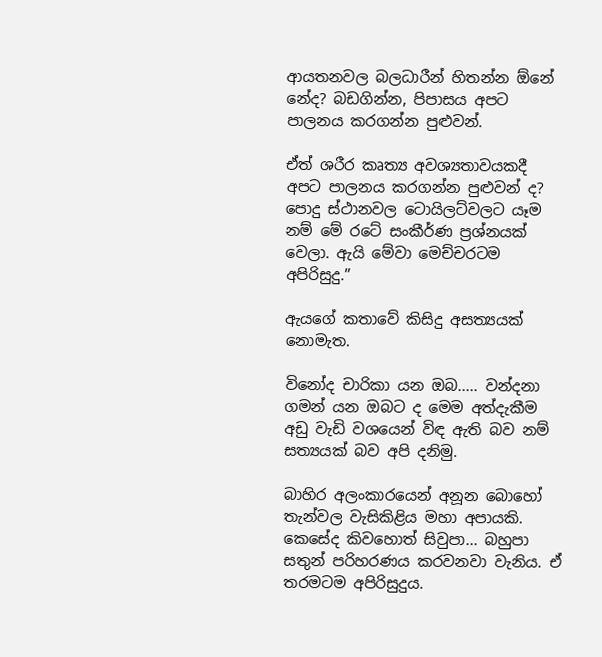ආයතනවල බලධාරීන් හිතන්න ඕනේ නේද? බඩගින්න, පිපාසය අපට පාලනය කරගන්න පුළුවන්.

ඒත් ශරීර කෘත්‍ය අවශ්‍යතාවයකදී අපට පාලනය කරගන්න පුළුවන් ද? පොදු ස්ථානවල ටොයිලට්වලට යෑම නම් මේ රටේ සංකීර්ණ ප්‍රශ්නයක් වෙලා. ඇයි මේවා මෙච්චරටම අපිරිසුදු.”

ඇයගේ කතාවේ කිසිදු අසත්‍යයක් නොමැත.

විනෝද චාරිකා යන ඔබ..... වන්දනා ගමන් යන ඔබට ද මෙම අත්දැකීම අඩු වැඩි වශයෙන් විඳ ඇති බව නම් සත්‍යයක් බව අපි දනිමු.

බාහිර අලංකාරයෙන් අනූන බොහෝ තැන්වල වැසිකිළිය මහා අපායකි. කෙසේද කිවහොත් සිවුපා... බහුපා සතුන් පරිහරණය කරවනවා වැනිය. ඒ තරමටම අපිරිසුදුය.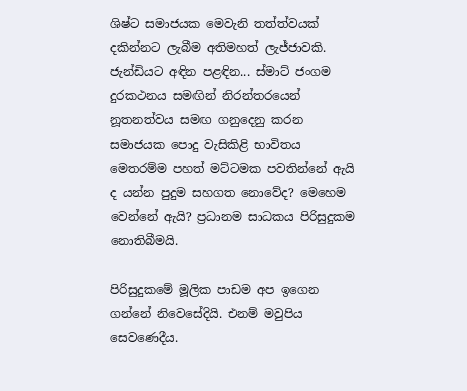ශිෂ්ට සමාජයක මෙවැනි තත්ත්වයක් දකින්නට ලැබීම අතිමහත් ලැජ්ජාවකි. ජැන්ඩියට අඳින පළඳින... ස්මාට් ජංගම දුරකථනය සමඟින් නිරන්තරයෙන් නූතනත්වය සමඟ ගනුදෙනු කරන සමාජයක පොදු වැසිකිළි භාවිතය මෙතරම්ම පහත් මට්ටමක පවතින්නේ ඇයි ද යන්න පුදුම සහගත නොවේද? මෙහෙම වෙන්නේ ඇයි? ප්‍රධානම සාධකය පිරිසුදුකම නොතිබීමයි.

පිරිසුදුකමේ මූලික පාඩම අප ඉගෙන ගන්නේ නිවෙසේදියි. එනම් මවුපිය සෙවණෙදීය.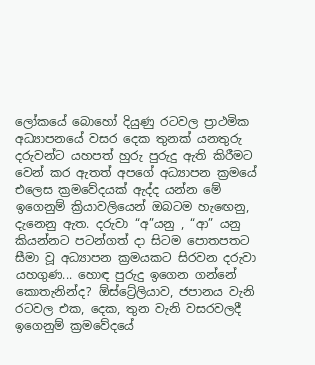ලෝකයේ බොහෝ දියුණු රටවල ප්‍රාථමික අධ්‍යාපනයේ වසර දෙක තුනක් යනතුරු දරුවන්ට යහපත් හුරු පුරුදු ඇති කිරීමට වෙන් කර ඇතත් අපගේ අධ්‍යාපන ක්‍රමයේ එලෙස ක්‍රමවේදයක් ඇද්ද යන්න මේ ඉගෙනුම් ක්‍රියාවලියෙන් ඔබටම හැඟෙනු, දැනෙනු ඇත. දරුවා “අ”යනු , “ආ” යනු කියන්නට පටන්ගත් දා සිටම පොතපතට සීමා වූ අධ්‍යාපන ක්‍රමයකට සිරවන දරුවා යහගුණ... හොඳ පුරුදු ඉගෙන ගන්නේ කොතැනින්ද? ඕස්ට්‍රේලියාව, ජපානය වැනි රටවල එක, දෙක, තුන වැනි වසරවලදී ඉගෙනුම් ක්‍රමවේදයේ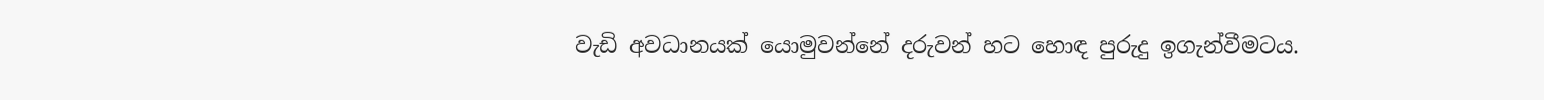වැඩි අවධානයක් යොමුවන්නේ දරුවන් හට හොඳ පුරුදු ඉගැන්වීමටය.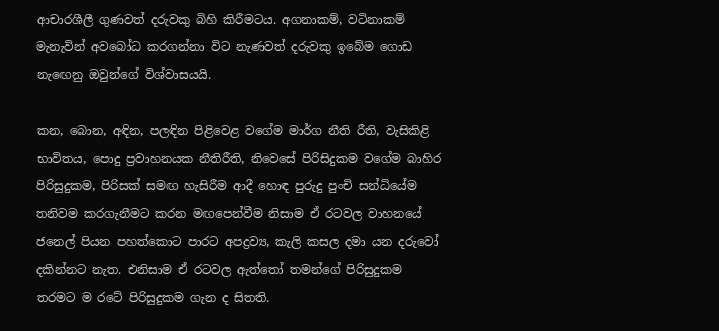ආචාරශීලී ගුණවත් දරුවකු බිහි කිරීමටය. අගනාකම්, වටිනාකම් මැනැවින් අවබෝධ කරගන්නා විට නැණවත් දරුවකු ඉබේම ගොඩ නැඟෙනු ඔවුන්ගේ විශ්වාසයයි.

කන, බොන, අඳින, පලඳින පිළිවෙළ වගේම මාර්ග නීති රීති, වැසිකිළි භාවිතය, පොදු ප්‍රවාහනයක නීතිරීති, නිවෙසේ පිරිසිදුකම වගේම බාහිර පිරිසුදුකම, පිරිසක් සමඟ හැසිරීම ආදී හොඳ පුරුදු පුංචි සන්ධියේම තනිවම කරගැනීමට කරන මඟපෙන්වීම නිසාම ඒ රටවල වාහනයේ ජනෙල් පියන පහත්කොට පාරට අපද්‍රව්‍ය, කැලි කසල දමා යන දරුවෝ දකින්නට නැත. එනිසාම ඒ රටවල ඇත්තෝ තමන්ගේ පිරිසුදුකම තරමට ම රටේ පිරිසුදුකම ගැන ද සිතති.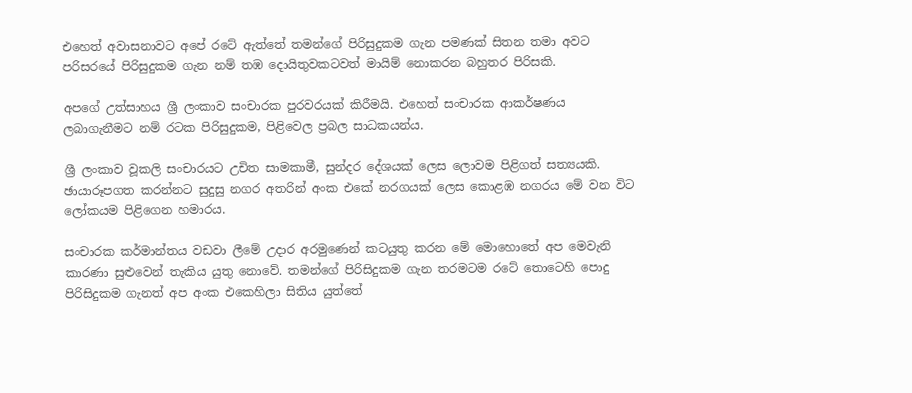එහෙත් අවාසනාවට අපේ රටේ ඇත්තේ තමන්ගේ පිරිසුදුකම ගැන පමණක් සිතන තමා අවට පරිසරයේ පිරිසුදුකම ගැන නම් තඹ දොයිතුවකටවත් මායිම් නොකරන බහුතර පිරිසකි.

අපගේ උත්සාහය ශ්‍රී ලංකාව සංචාරක පුරවරයක් කිරීමයි. එහෙත් සංචාරක ආකර්ෂණය ලබාගැනීමට නම් රටක පිරිසුදුකම, පිළිවෙල ප්‍රබල සාධකයන්ය.

ශ්‍රී ලංකාව වූකලි සංචාරයට උචිත සාමකාමී, සුන්දර දේශයක් ලෙස ලොවම පිළිගත් සත්‍යයකි. ඡායාරූපගත කරන්නට සුදුසු නගර අතරින් අංක එකේ නරගයක් ලෙස කොළඹ නගරය මේ වන විට ලෝකයම පිළිගෙන හමාරය.

සංචාරක කර්මාන්තය වඩවා ලීමේ උදාර අරමුණෙන් කටයුතු කරන මේ මොහොතේ අප මෙවැනි කාරණා සුළුවෙන් තැකිය යුතු නොවේ. තමන්ගේ පිරිසිදුකම ගැන තරමටම රටේ තොටෙහි පොදු පිරිසිදුකම ගැනත් අප අංක එකෙහිලා සිතිය යුත්තේ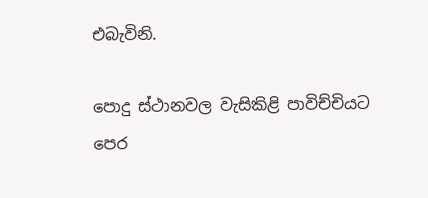එබැවිනි.

පොදු ස්ථානවල වැසිකිළි පාවිච්චියට පෙර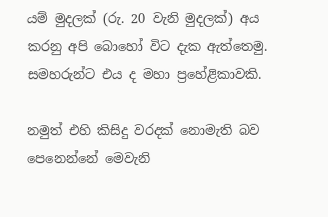යම් මුදලක් (රු. 20 වැනි මුදලක්) අය කරනු අපි බොහෝ විට දැක ඇත්තෙමු. සමහරුන්ට එය ද මහා ප්‍රහේළිකාවකි.

නමුත් එහි කිසිදු වරදක් නොමැති බව පෙනෙන්නේ මෙවැනි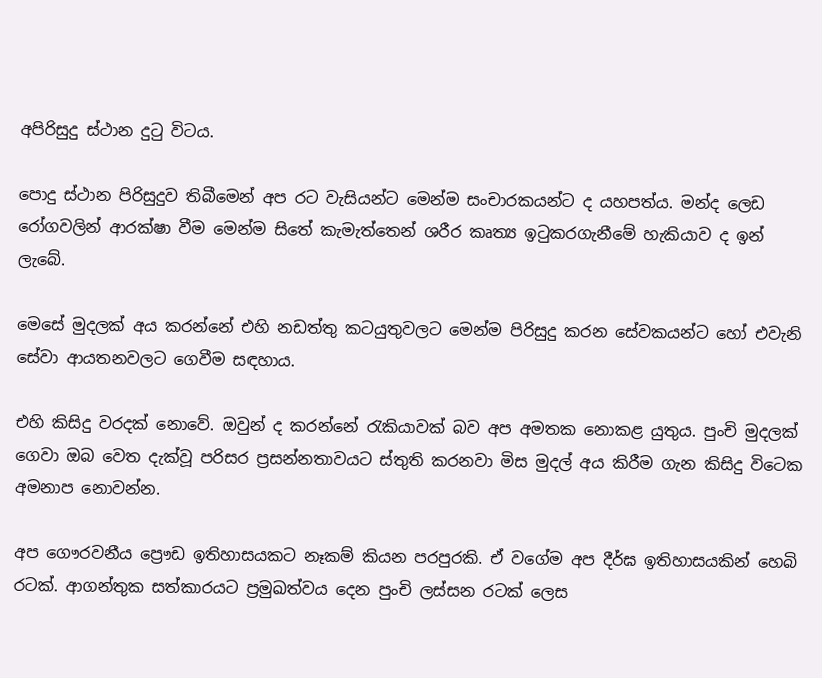අපිරිසුදු ස්ථාන දුටු විටය.

පොදු ස්ථාන පිරිසුදුව තිබීමෙන් අප රට වැසියන්ට මෙන්ම සංචාරකයන්ට ද යහපත්ය. මන්ද ලෙඩ රෝගවලින් ආරක්ෂා වීම මෙන්ම සිතේ කැමැත්තෙන් ශරීර කෘත්‍ය ඉටුකරගැනීමේ හැකියාව ද ඉන් ලැබේ.

මෙසේ මුදලක් අය කරන්නේ එහි නඩත්තු කටයුතුවලට මෙන්ම පිරිසුදු කරන සේවකයන්ට හෝ එවැනි සේවා ආයතනවලට ගෙවීම සඳහාය.

එහි කිසිදු වරදක් නොවේ. ඔවුන් ද කරන්නේ රැකියාවක් බව අප අමතක නොකළ යුතුය. පුංචි මුදලක් ගෙවා ඔබ වෙත දැක්වූ පරිසර ප්‍රසන්නතාවයට ස්තුති කරනවා මිස මුදල් අය කිරීම ගැන කිසිදු විටෙක අමනාප නොවන්න.

අප ගෞරවනීය ප්‍රෞඩ ඉතිහාසයකට නෑකම් කියන පරපුරකි. ඒ වගේම අප දීර්ඝ ඉතිහාසයකින් හෙබි රටක්. ආගන්තුක සත්කාරයට ප්‍රමුඛත්වය දෙන පුංචි ලස්සන රටක් ලෙස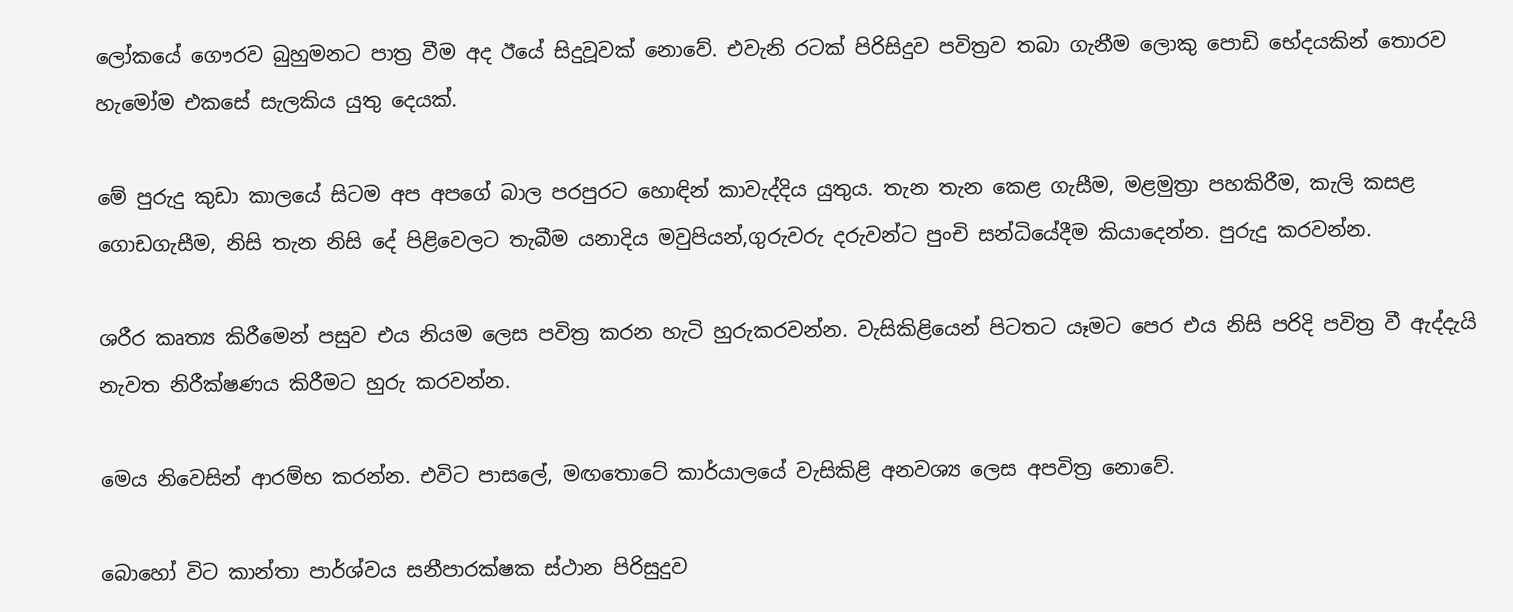ලෝකයේ ගෞරව බුහුමනට පාත්‍ර වීම අද ඊයේ සිදුවූවක් නොවේ. එවැනි රටක් පිරිසිදුව පවිත්‍රව තබා ගැනීම ලොකු පොඩි භේදයකින් තොරව හැමෝම එකසේ සැලකිය යුතු දෙයක්.

මේ පුරුදු කුඩා කාලයේ සිටම අප අපගේ බාල පරපුරට හොඳින් කාවැද්දිය යුතුය. තැන තැන කෙළ ගැසීම, මළමුත්‍රා පහකිරීම, කැලි කසළ ගොඩගැසීම, නිසි තැන නිසි දේ පිළිවෙලට තැබීම යනාදිය මවුපියන්,ගුරුවරු දරුවන්ට පුංචි සන්ධියේදීම කියාදෙන්න. පුරුදු කරවන්න.

ශරීර කෘත්‍ය කිරීමෙන් පසුව එය නියම ලෙස පවිත්‍ර කරන හැටි හුරුකරවන්න. වැසිකිළියෙන් පිටතට යෑමට පෙර එය නිසි පරිදි පවිත්‍ර වී ඇද්දැයි නැවත නිරීක්ෂණය කිරීමට හුරු කරවන්න.

මෙය නිවෙසින් ආරම්භ කරන්න. එවිට පාසලේ, මඟතොටේ කාර්යාලයේ වැසිකිළි අනවශ්‍ය ලෙස අපවිත්‍ර නොවේ.

බොහෝ විට කාන්තා පාර්ශ්වය සනීපාරක්ෂක ස්ථාන පිරිසුදුව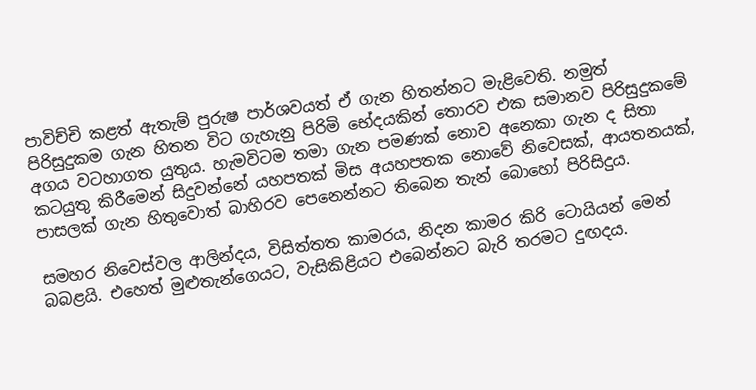පාවිච්චි කළත් ඇතැම් පුරුෂ පාර්ශවයත් ඒ ගැන හිතන්නට මැළිවෙති. නමුත් පිරිසුදුකම ගැන හිතන විට ගැහැනු පිරිමි භේදයකින් තොරව එක සමානව පිරිසුදුකමේ අගය වටහාගත යුතුය. හැමවිටම තමා ගැන පමණක් නොව අනෙකා ගැන ද සිතා කටයුතු කිරීමෙන් සිදුවන්නේ යහපතක් මිස අයහපතක නොවේ නිවෙසක්, ආයතනයක්, පාසලක් ගැන හිතුවොත් බාහිරව පෙනෙන්නට තිබෙන තැන් බොහෝ පිරිසිදුය.

සමහර නිවෙස්වල ආලින්දය, විසිත්තත කාමරය, නිදන කාමර කිරි ටොයියන් මෙන් බබළයි. එහෙත් මුළුතැන්ගෙයට, වැසිකිළියට එබෙන්නට බැරි තරමට දුඟදය.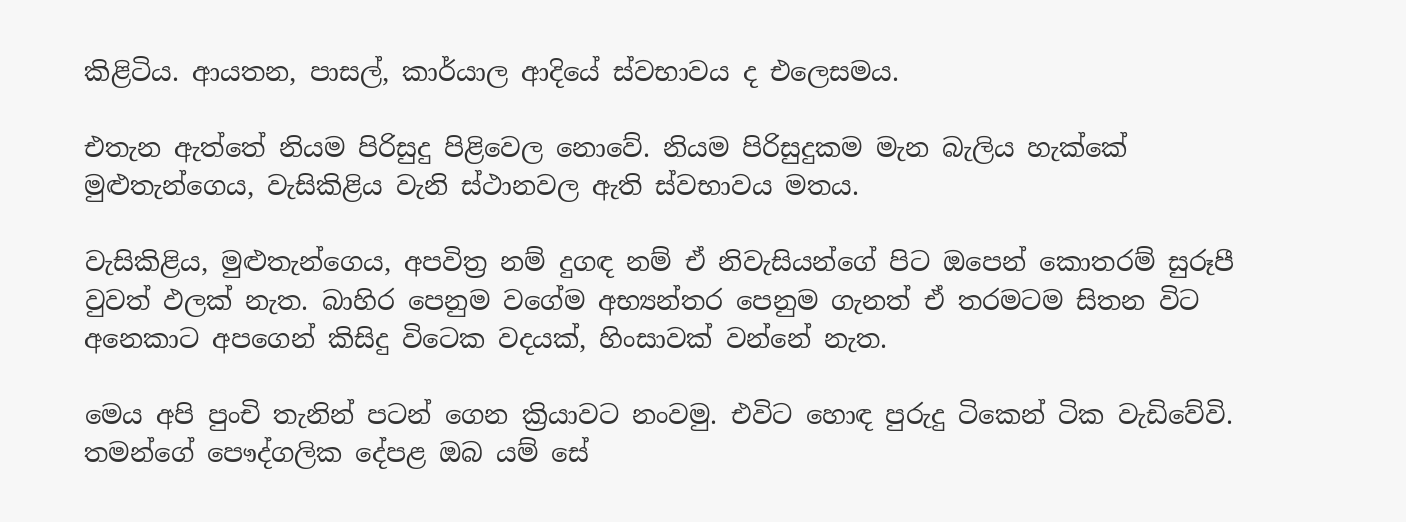කිළිටිය. ආයතන, පාසල්, කාර්යාල ආදියේ ස්වභාවය ද එලෙසමය.

එතැන ඇත්තේ නියම පිරිසුදු පිළිවෙල නොවේ. නියම පිරිසුදුකම මැන බැලිය හැක්කේ මුළුතැන්ගෙය, වැසිකිළිය වැනි ස්ථානවල ඇති ස්වභාවය මතය.

වැසිකිළිය, මුළුතැන්ගෙය, අපවිත්‍ර නම් දුගඳ නම් ඒ නිවැසියන්ගේ පිට ඔපෙන් කොතරම් සුරූපී වුවත් ඵලක් නැත. බාහිර පෙනුම වගේම අභ්‍යන්තර පෙනුම ගැනත් ඒ තරමටම සිතන විට අනෙකාට අපගෙන් කිසිදු විටෙක වදයක්, හිංසාවක් වන්නේ නැත.

මෙය අපි පුංචි තැනින් පටන් ගෙන ක්‍රියාවට නංවමු. එවිට හොඳ පුරුදු ටිකෙන් ටික වැඩිවේවි. තමන්ගේ පෞද්ගලික දේපළ ඔබ යම් සේ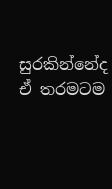සුරකින්නේද ඒ තරමටම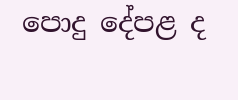පොදු දේපළ ද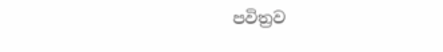පවිත්‍රව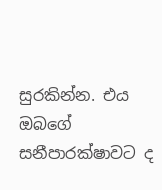සුරකින්න. එය ඔබගේ සනීපාරක්ෂාවට ද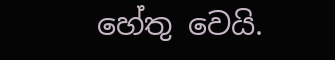හේතු වෙයි.